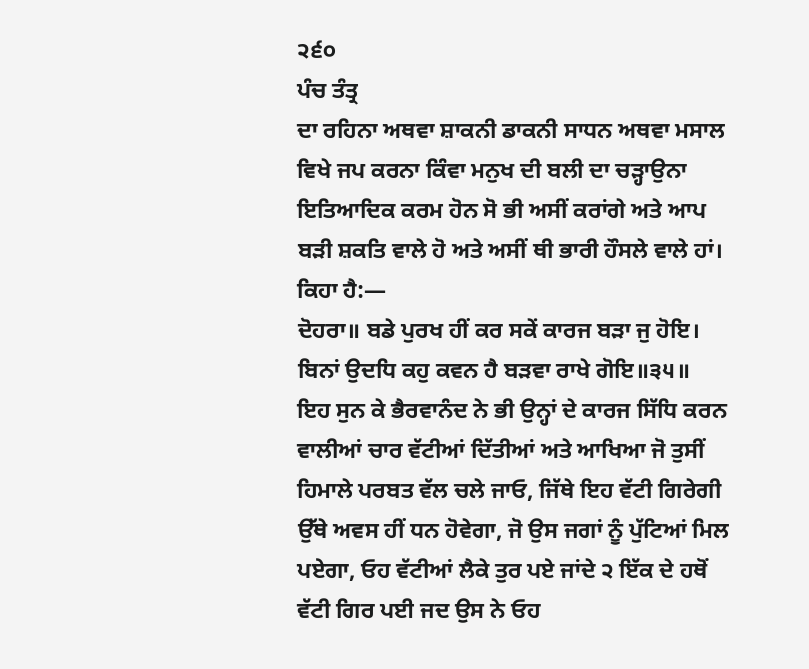੨੬੦
ਪੰਚ ਤੰਤ੍ਰ
ਦਾ ਰਹਿਨਾ ਅਥਵਾ ਸ਼ਾਕਨੀ ਡਾਕਨੀ ਸਾਧਨ ਅਥਵਾ ਮਸਾਲ ਵਿਖੇ ਜਪ ਕਰਨਾ ਕਿੰਵਾ ਮਨੁਖ ਦੀ ਬਲੀ ਦਾ ਚੜ੍ਹਾਉਨਾ ਇਤਿਆਦਿਕ ਕਰਮ ਹੋਨ ਸੋ ਭੀ ਅਸੀਂ ਕਰਾਂਗੇ ਅਤੇ ਆਪ ਬੜੀ ਸ਼ਕਤਿ ਵਾਲੇ ਹੋ ਅਤੇ ਅਸੀਂ ਥੀ ਭਾਰੀ ਹੌਸਲੇ ਵਾਲੇ ਹਾਂ। ਕਿਹਾ ਹੈ:―
ਦੋਹਰਾ॥ ਬਡੇ ਪੁਰਖ ਹੀਂ ਕਰ ਸਕੇਂ ਕਾਰਜ ਬੜਾ ਜੁ ਹੋਇ।
ਬਿਨਾਂ ਉਦਧਿ ਕਹੁ ਕਵਨ ਹੈ ਬੜਵਾ ਰਾਖੇ ਗੋਇ॥੩੫॥
ਇਹ ਸੁਨ ਕੇ ਭੈਰਵਾਨੰਦ ਨੇ ਭੀ ਉਨ੍ਹਾਂ ਦੇ ਕਾਰਜ ਸਿੱਧਿ ਕਰਨ ਵਾਲੀਆਂ ਚਾਰ ਵੱਟੀਆਂ ਦਿੱਤੀਆਂ ਅਤੇ ਆਖਿਆ ਜੋ ਤੁਸੀਂ ਹਿਮਾਲੇ ਪਰਬਤ ਵੱਲ ਚਲੇ ਜਾਓ, ਜਿੱਥੇ ਇਹ ਵੱਟੀ ਗਿਰੇਗੀ ਉੱਥੇ ਅਵਸ ਹੀਂ ਧਨ ਹੋਵੇਗਾ, ਜੋ ਉਸ ਜਗਾਂ ਨੂੰ ਪੁੱਟਿਆਂ ਮਿਲ ਪਏਗਾ, ਓਹ ਵੱਟੀਆਂ ਲੈਕੇ ਤੁਰ ਪਏ ਜਾਂਦੇ ੨ ਇੱਕ ਦੇ ਹਥੋਂ ਵੱਟੀ ਗਿਰ ਪਈ ਜਦ ਉਸ ਨੇ ਓਹ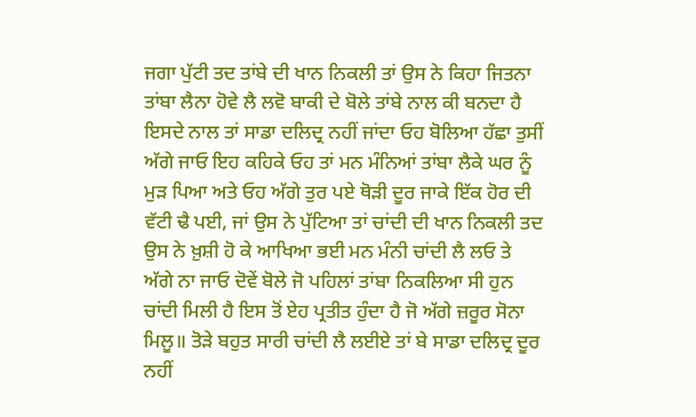ਜਗਾ ਪੁੱਟੀ ਤਦ ਤਾਂਬੇ ਦੀ ਖਾਨ ਨਿਕਲੀ ਤਾਂ ਉਸ ਨੇ ਕਿਹਾ ਜਿਤਨਾ ਤਾਂਬਾ ਲੈਨਾ ਹੋਵੇ ਲੈ ਲਵੋ ਬਾਕੀ ਦੇ ਬੋਲੇ ਤਾਂਬੇ ਨਾਲ ਕੀ ਬਨਦਾ ਹੈ ਇਸਦੇ ਨਾਲ ਤਾਂ ਸਾਡਾ ਦਲਿਦ੍ਰ ਨਹੀਂ ਜਾਂਦਾ ਓਹ ਬੋਲਿਆ ਹੱਛਾ ਤੁਸੀਂ ਅੱਗੇ ਜਾਓ ਇਹ ਕਹਿਕੇ ਓਹ ਤਾਂ ਮਨ ਮੰਨਿਆਂ ਤਾਂਬਾ ਲੈਕੇ ਘਰ ਨੂੰ ਮੁੜ ਪਿਆ ਅਤੇ ਓਹ ਅੱਗੇ ਤੁਰ ਪਏ ਥੋੜੀ ਦੂਰ ਜਾਕੇ ਇੱਕ ਹੋਰ ਦੀ ਵੱਟੀ ਢੈ ਪਈ, ਜਾਂ ਉਸ ਨੇ ਪੁੱਟਿਆ ਤਾਂ ਚਾਂਦੀ ਦੀ ਖਾਨ ਨਿਕਲੀ ਤਦ ਉਸ ਨੇ ਖ਼ੁਸ਼ੀ ਹੋ ਕੇ ਆਖਿਆ ਭਈ ਮਨ ਮੰਨੀ ਚਾਂਦੀ ਲੈ ਲਓ ਤੇ ਅੱਗੇ ਨਾ ਜਾਓ ਦੋਵੇਂ ਬੋਲੇ ਜੋ ਪਹਿਲਾਂ ਤਾਂਬਾ ਨਿਕਲਿਆ ਸੀ ਹੁਨ ਚਾਂਦੀ ਮਿਲੀ ਹੈ ਇਸ ਤੋਂ ਏਹ ਪ੍ਰਤੀਤ ਹੁੰਦਾ ਹੈ ਜੋ ਅੱਗੇ ਜ਼ਰੂਰ ਸੋਨਾ ਮਿਲੂ॥ ਤੋੜੇ ਬਹੁਤ ਸਾਰੀ ਚਾਂਦੀ ਲੈ ਲਈਏ ਤਾਂ ਬੇ ਸਾਡਾ ਦਲਿਦ੍ਰ ਦੂਰ ਨਹੀਂ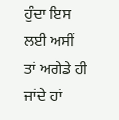ਹੁੰਦਾ ਇਸ ਲਈ ਅਸੀਂ ਤਾਂ ਅਗੇਡੇ ਹੀ ਜਾਂਦੇ ਹਾਂ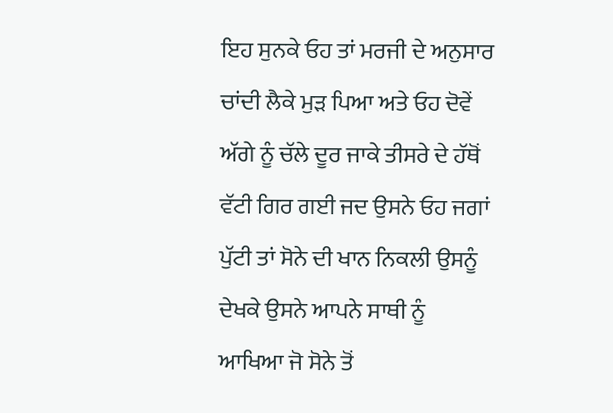ਇਹ ਸੁਨਕੇ ਓਹ ਤਾਂ ਮਰਜੀ ਦੇ ਅਨੁਸਾਰ ਚਾਂਦੀ ਲੈਕੇ ਮੁੜ ਪਿਆ ਅਤੇ ਓਹ ਦੋਵੇਂ ਅੱਗੇ ਨੂੰ ਚੱਲੇ ਦੂਰ ਜਾਕੇ ਤੀਸਰੇ ਦੇ ਹੱਥੋਂ ਵੱਟੀ ਗਿਰ ਗਈ ਜਦ ਉਸਨੇ ਓਹ ਜਗਾਂ ਪੁੱਟੀ ਤਾਂ ਸੋਨੇ ਦੀ ਖਾਨ ਨਿਕਲੀ ਉਸਨੂੰ ਦੇਖਕੇ ਉਸਨੇ ਆਪਨੇ ਸਾਥੀ ਨੂੰ ਆਖਿਆ ਜੋ ਸੋਨੇ ਤੋਂ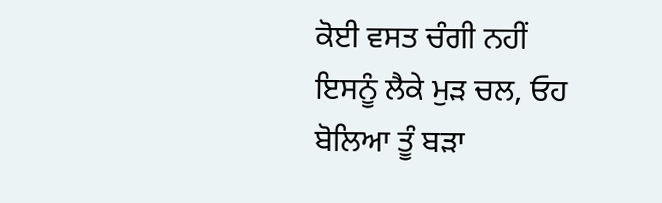ਕੋਈ ਵਸਤ ਚੰਗੀ ਨਹੀਂ ਇਸਨੂੰ ਲੈਕੇ ਮੁੜ ਚਲ, ਓਹ ਬੋਲਿਆ ਤੂੰ ਬੜਾ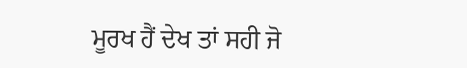ਮੂਰਖ ਹੈਂ ਦੇਖ ਤਾਂ ਸਹੀ ਜੋ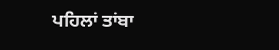ਪਹਿਲਾਂ ਤਾਂਬਾ